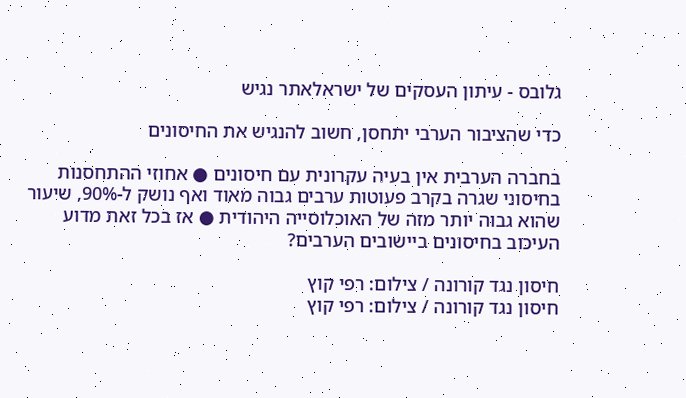גלובס - עיתון העסקים של ישראלאתר נגיש

כדי שהציבור הערבי יתחסן, חשוב להנגיש את החיסונים

בחברה הערבית אין בעיה עקרונית עם חיסונים ● אחוזי ההתחסנות בחיסוני שגרה בקרב פעוטות ערבים גבוה מאוד ואף נושק ל-90%, שיעור שהוא גבוה יותר מזה של האוכלוסייה היהודית ● אז בכל זאת מדוע העיכוב בחיסונים ביישובים הערבים?

חיסון נגד קורונה / צילום: רפי קוץ
חיסון נגד קורונה / צילום: רפי קוץ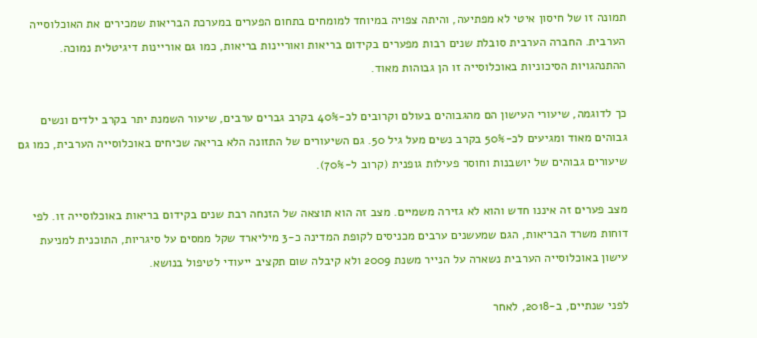תמונה זו של חיסון איטי לא מפתיעה, והיתה צפויה במיוחד למומחים בתחום הפערים במערכת הבריאות שמכירים את האוכלוסייה הערבית. החברה הערבית סובלת שנים רבות מפערים בקידום בריאות ואוריינות בריאות, כמו גם אוריינות דיגיטלית נמוכה. ההתנהגויות הסיכוניות באוכלוסייה זו הן גבוהות מאוד.

כך לדוגמה, שיעורי העישון הם מהגבוהים בעולם וקרובים לכ-40% בקרב גברים ערבים, שיעור השמנת יתר בקרב ילדים ונשים גבוהים מאוד ומגיעים לכ-50% בקרב נשים מעל גיל 50. גם השיעורים של התזונה הלא בריאה שכיחים באוכלוסייה הערבית, כמו גם שיעורים גבוהים של יושבנות וחוסר פעילות גופנית (קרוב ל-70%).

מצב פערים זה איננו חדש והוא לא גזירה משמיים. מצב זה הוא תוצאה של הזנחה רבת שנים בקידום בריאות באוכלוסייה זו. לפי דוחות משרד הבריאות, הגם שמעשנים ערבים מכניסים לקופת המדינה כ-3 מיליארד שקל ממסים על סיגריות, התוכנית למניעת עישון באוכלוסייה הערבית נשארה על הנייר משנת 2009 ולא קיבלה שום תקציב ייעודי לטיפול בנושא.

לפני שנתיים, ב-2018, לאחר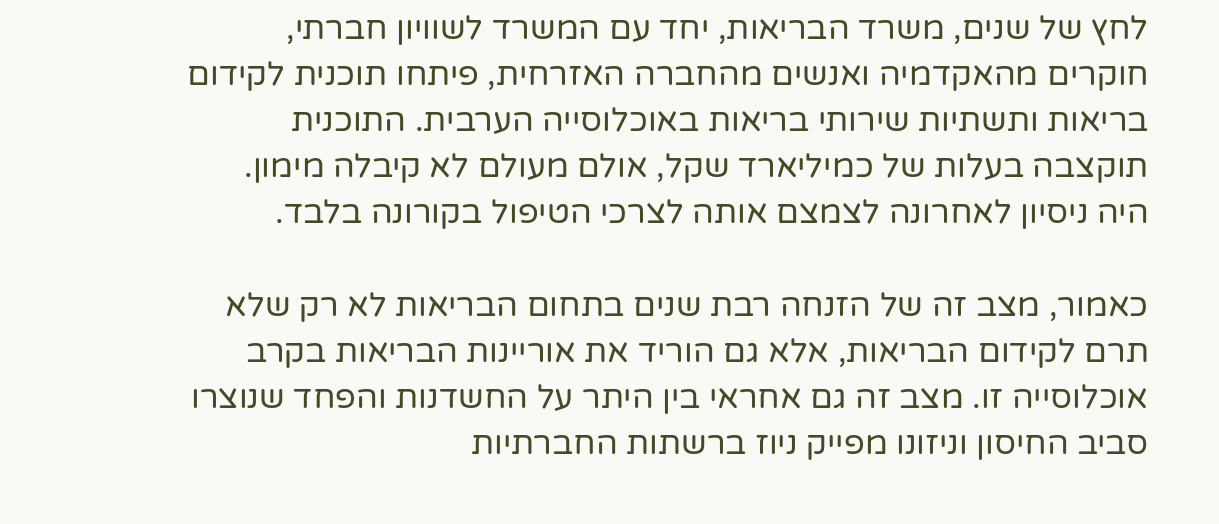לחץ של שנים, משרד הבריאות, יחד עם המשרד לשוויון חברתי, חוקרים מהאקדמיה ואנשים מהחברה האזרחית, פיתחו תוכנית לקידום בריאות ותשתיות שירותי בריאות באוכלוסייה הערבית. התוכנית תוקצבה בעלות של כמיליארד שקל, אולם מעולם לא קיבלה מימון. היה ניסיון לאחרונה לצמצם אותה לצרכי הטיפול בקורונה בלבד.

כאמור, מצב זה של הזנחה רבת שנים בתחום הבריאות לא רק שלא תרם לקידום הבריאות, אלא גם הוריד את אוריינות הבריאות בקרב אוכלוסייה זו. מצב זה גם אחראי בין היתר על החשדנות והפחד שנוצרו סביב החיסון וניזונו מפייק ניוז ברשתות החברתיות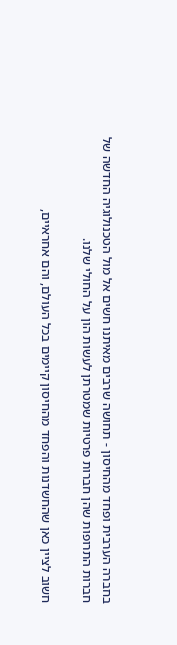בחברה הערבית ופחד מהחיסון - תחושה שרבים מאיתנו חשים אל מול הטכנולוגיה החדשה של חברות התרופות שהן חברות פרטיות שמטרתן לעשות הון על החולי שלנו.

חשוב לציין כאן שהחשדנות והפחד מהחיסון קיימים בכל העולם, והם אחראיים,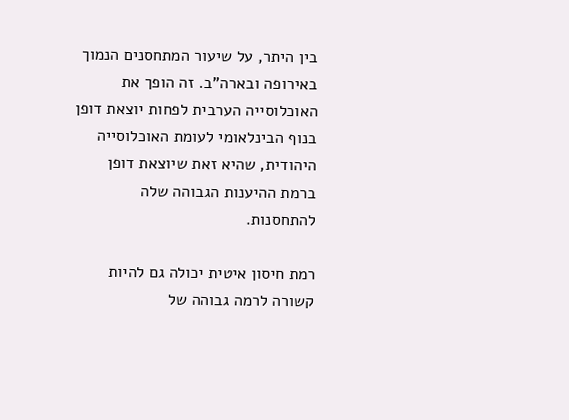בין היתר, על שיעור המתחסנים הנמוך באירופה ובארה"ב. זה הופך את האוכלוסייה הערבית לפחות יוצאת דופן בנוף הבינלאומי לעומת האוכלוסייה היהודית, שהיא זאת שיוצאת דופן ברמת ההיענות הגבוהה שלה להתחסנות.

רמת חיסון איטית יכולה גם להיות קשורה לרמה גבוהה של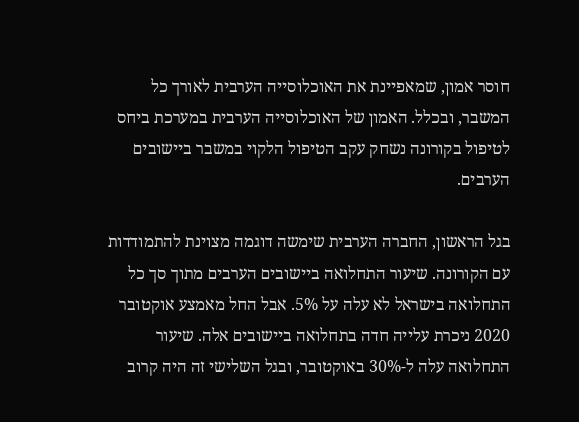חוסר אמון, שמאפיינת את האוכלוסייה הערבית לאורך כל המשבר, ובכלל. האמון של האוכלוסייה הערבית במערכת ביחס לטיפול בקורונה נשחק עקב הטיפול הלקוי במשבר ביישובים הערבים.

בגל הראשון, החברה הערבית שימשה דוגמה מצוינת להתמודדות עם הקורונה. שיעור התחלואה ביישובים הערבים מתוך סך כל התחלואה בישראל לא עלה על 5%. אבל החל מאמצע אוקטובר 2020 ניכרת עלייה חדה בתחלואה ביישובים אלה. שיעור התחלואה עלה ל-30% באוקטובר, ובגל השלישי זה היה קרוב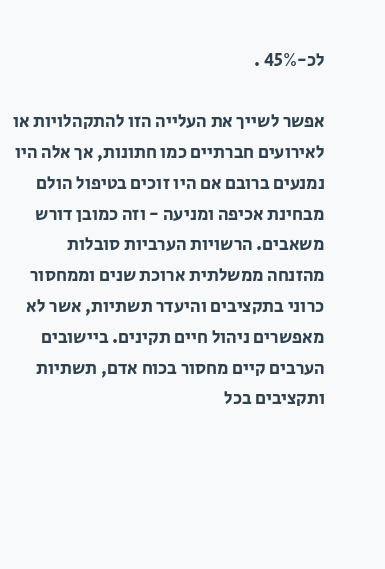לכ-45% .

אפשר לשייך את העלייה הזו להתקהלויות או לאירועים חברתיים כמו חתונות, אך אלה היו נמנעים ברובם אם היו זוכים בטיפול הולם מבחינת אכיפה ומניעה - וזה כמובן דורש משאבים. הרשויות הערביות סובלות מהזנחה ממשלתית ארוכת שנים וממחסור כרוני בתקציבים והיעדר תשתיות, אשר לא מאפשרים ניהול חיים תקינים. ביישובים הערבים קיים מחסור בכוח אדם, תשתיות ותקציבים בכל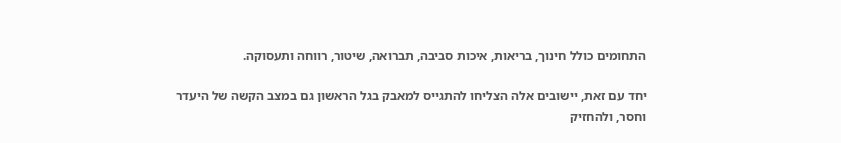התחומים כולל חינוך, בריאות, איכות סביבה, תברואה, שיטור, רווחה ותעסוקה.

יחד עם זאת, יישובים אלה הצליחו להתגייס למאבק בגל הראשון גם במצב הקשה של היעדר וחסר, ולהחזיק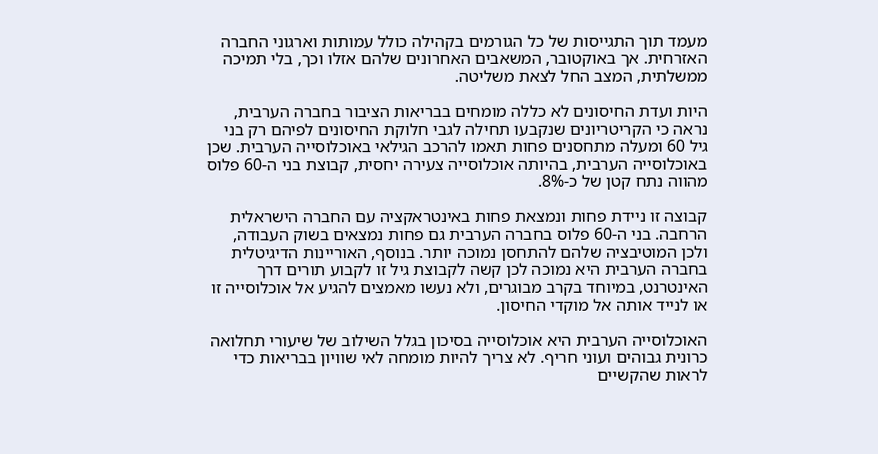מעמד תוך התגייסות של כל הגורמים בקהילה כולל עמותות וארגוני החברה האזרחית. אך באוקטובר, המשאבים האחרונים שלהם אזלו וכך, בלי תמיכה ממשלתית, המצב החל לצאת משליטה.

היות ועדת החיסונים לא כללה מומחים בבריאות הציבור בחברה הערבית, נראה כי הקריטריונים שנקבעו תחילה לגבי חלוקת החיסונים לפיהם רק בני גיל 60 ומעלה מתחסנים פחות תאמו להרכב הגילאי באוכלוסייה הערבית. שכן באוכלוסייה הערבית, בהיותה אוכלוסייה צעירה יחסית, קבוצת בני ה-60 פלוס מהווה נתח קטן של כ-8%.

קבוצה זו ניידת פחות ונמצאת פחות באינטראקציה עם החברה הישראלית הרחבה. בני ה-60 פלוס בחברה הערבית גם פחות נמצאים בשוק העבודה, ולכן המוטיבציה שלהם להתחסן נמוכה יותר. בנוסף, האוריינות הדיגיטלית בחברה הערבית היא נמוכה לכן קשה לקבוצת גיל זו לקבוע תורים דרך האינטרנט, במיוחד בקרב מבוגרים, ולא נעשו מאמצים להגיע אל אוכלוסייה זו או לנייד אותה אל מוקדי החיסון.

האוכלוסייה הערבית היא אוכלוסייה בסיכון בגלל השילוב של שיעורי תחלואה כרונית גבוהים ועוני חריף. לא צריך להיות מומחה לאי שוויון בבריאות כדי לראות שהקשיים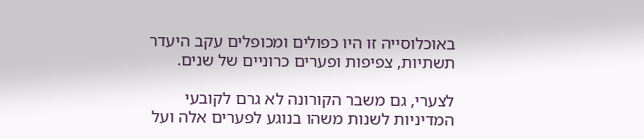באוכלוסייה זו היו כפולים ומכופלים עקב היעדר תשתיות, צפיפות ופערים כרוניים של שנים.

לצערי, גם משבר הקורונה לא גרם לקובעי המדיניות לשנות משהו בנוגע לפערים אלה ועל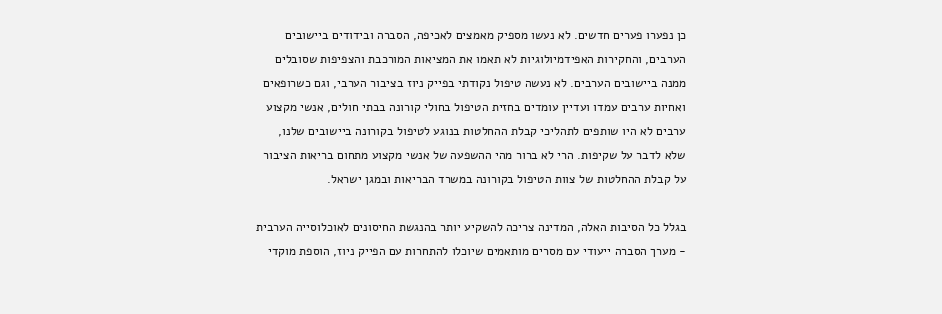כן נפערו פערים חדשים. לא נעשו מספיק מאמצים לאכיפה, הסברה ובידודים ביישובים הערבים, והחקירות האפידמיולוגיות לא תאמו את המציאות המורכבת והצפיפות שסובלים ממנה ביישובים הערבים. לא נעשה טיפול נקודתי בפייק ניוז בציבור הערבי, וגם כשרופאים ואחיות ערבים עמדו ועדיין עומדים בחזית הטיפול בחולי קורונה בבתי חולים, אנשי מקצוע ערבים לא היו שותפים לתהליכי קבלת ההחלטות בנוגע לטיפול בקורונה ביישובים שלנו, שלא לדבר על שקיפות. הרי לא ברור מהי ההשפעה של אנשי מקצוע מתחום בריאות הציבור על קבלת ההחלטות של צוות הטיפול בקורונה במשרד הבריאות ובמגן ישראל.

בגלל כל הסיבות האלה, המדינה צריכה להשקיע יותר בהנגשת החיסונים לאוכלוסייה הערבית - מערך הסברה ייעודי עם מסרים מותאמים שיוכלו להתחרות עם הפייק ניוז, הוספת מוקדי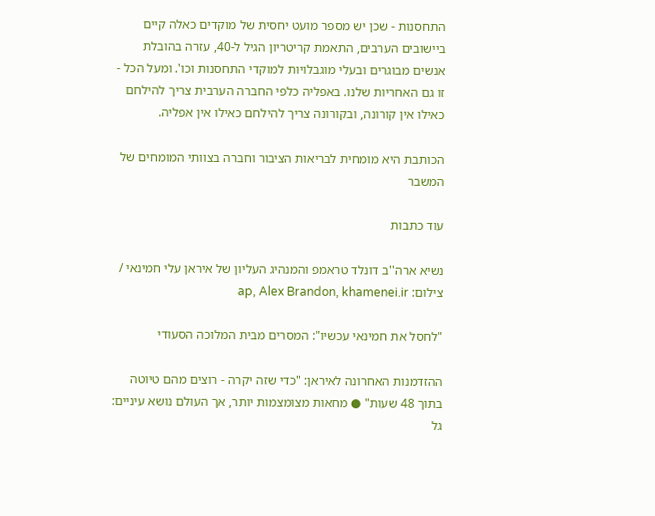התחסנות - שכן יש מספר מועט יחסית של מוקדים כאלה קיים ביישובים הערבים, התאמת קריטריון הגיל ל-40, עזרה בהובלת אנשים מבוגרים ובעלי מוגבלויות למוקדי התחסנות וכו'. ומעל הכל - זו גם האחריות שלנו. באפליה כלפי החברה הערבית צריך להילחם כאילו אין קורונה, ובקורונה צריך להילחם כאילו אין אפליה.

הכותבת היא מומחית לבריאות הציבור וחברה בצוותי המומחים של המשבר

עוד כתבות

נשיא ארה''ב דונלד טראמפ והמנהיג העליון של איראן עלי חמינאי / צילום: ap, Alex Brandon, khamenei.ir

"לחסל את חמינאי עכשיו": המסרים מבית המלוכה הסעודי

ההזדמנות האחרונה לאיראן: "כדי שזה יקרה - רוצים מהם טיוטה בתוך 48 שעות" ● מחאות מצומצמות יותר, אך העולם נושא עיניים: גל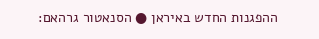ההפגנות החדש באיראן ● הסנאטור גרהאם: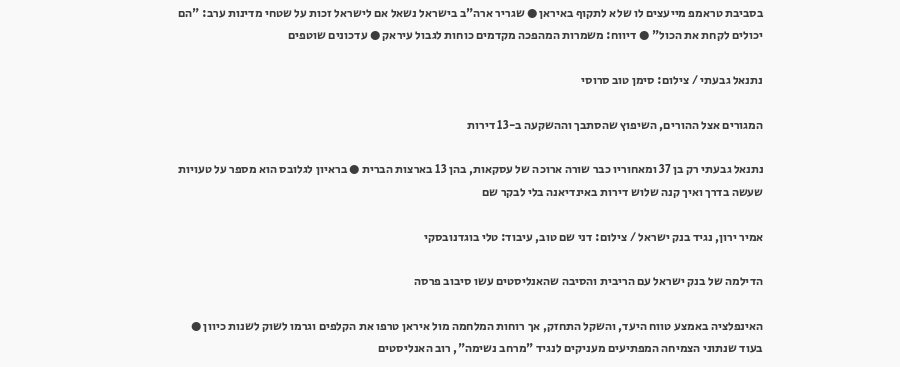בסביבת טראמפ מייעצים לו שלא לתקוף באיראן ● שגריר ארה"ב בישראל נשאל אם לישראל זכות על שטחי מדינות ערב: "הם יכולים לקחת את הכול" ● דיווח: משמרות המהפכה מקדמים כוחות לגבול עיראק ● עדכונים שוטפים

נתנאל גבעתי / צילום: סימן טוב סרוסי

המגורים אצל ההורים, השיפוץ שהסתבך וההשקעה ב-13 דירות

נתנאל גבעתי רק בן 37 ומאחוריו כבר שורה ארוכה של עסקאות, בהן 13 בארצות הברית ● בראיון לגלובס הוא מספר על טעויות שעשה בדרך ואיך קנה שלוש דירות באינדיאנה בלי לבקר שם

אמיר ירון, נגיד בנק ישראל / צילום: דני שם טוב, עיבוד: טלי בוגדנובסקי

הדילמה של בנק ישראל עם הריבית והסיבה שהאנליסטים עשו סיבוב פרסה

האינפלציה באמצע טווח היעד, והשקל התחזק, אך רוחות המלחמה מול איראן טרפו את הקלפים וגרמו לשוק לשנות כיוון ● בעוד שנתוני הצמיחה המפתיעים מעניקים לנגיד "מרחב נשימה", רוב האנליסטים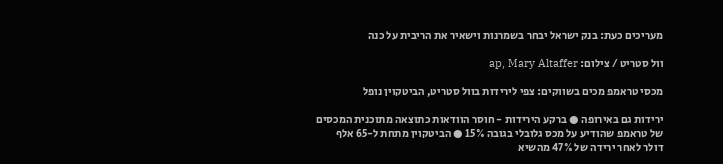מעריכים כעת: בנק ישראל יבחר בשמרנות וישאיר את הריבית על כנה

וול סטריט / צילום: ap, Mary Altaffer

מכסי טראמפ מכים בשווקים: צפי לירידות בוול סטריט, הביטקוין נופל

ירידות גם באירופה ● ברקע הירידות - חוסר הוודאות כתוצאה מתוכנית המכסים של טראמפ שהודיע על מכס גלובלי בגובה 15% ● הביטקוין מתחת ל-65 אלף דולר לאחר ירידה של 47% מהשיא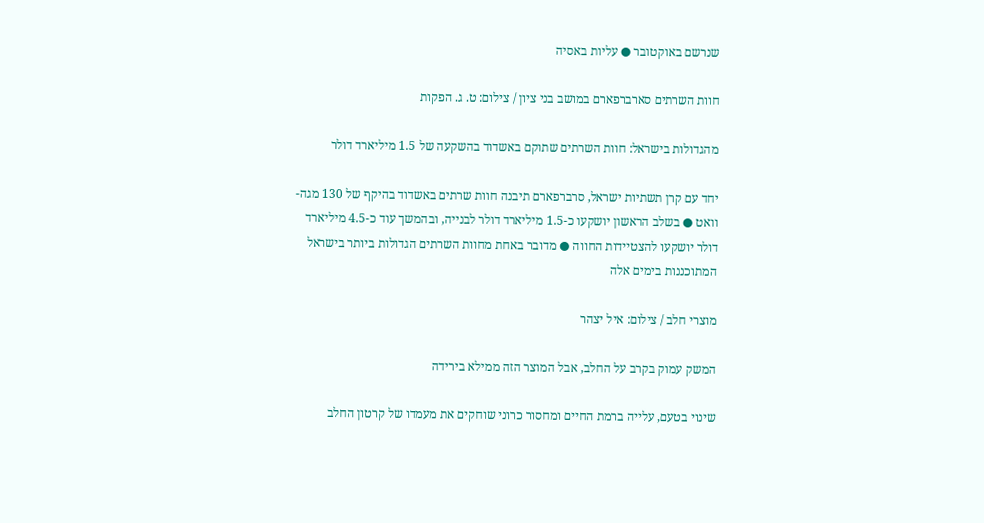שנרשם באוקטובר ● עליות באסיה

חוות השרתים סארברפארם במושב בני ציון / צילום: ט. ג. הפקות

מהגדולות בישראל: חוות השרתים שתוקם באשדוד בהשקעה של 1.5 מיליארד דולר

יחד עם קרן תשתיות ישראל, סרברפארם תיבנה חוות שרתים באשדוד בהיקף של 130 מגה-וואט ● בשלב הראשון יושקעו כ-1.5 מיליארד דולר לבנייה, ובהמשך עוד כ-4.5 מיליארד דולר יושקעו להצטיידות החווה ● מדובר באחת מחוות השרתים הגדולות ביותר בישראל המתוכננות בימים אלה

מוצרי חלב / צילום: איל יצהר

המשק עמוק בקרב על החלב, אבל המוצר הזה ממילא בירידה

שינוי בטעם, עלייה ברמת החיים ומחסור כרוני שוחקים את מעמדו של קרטון החלב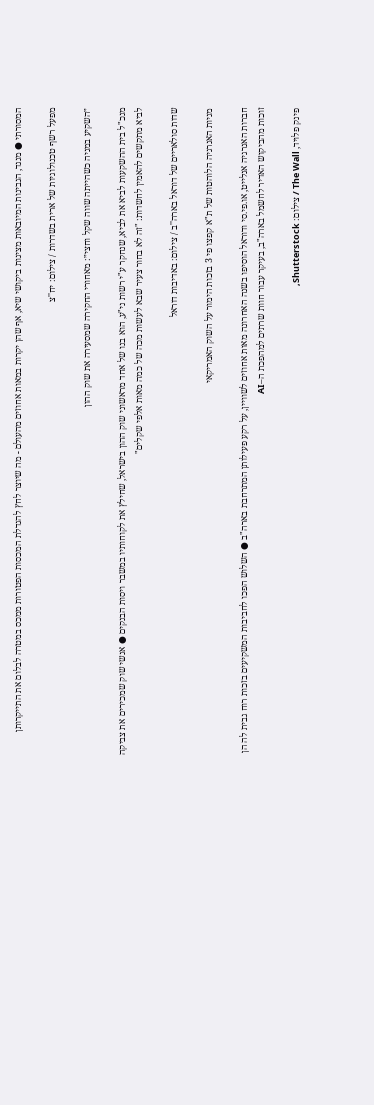המסורתי ● מנגד, הגבינות המיובאות מציגות ביקושי שיא, אף שהן יקרות במאות אחוזים מהעולם - מה שיוצר לחץ להגדלת המכסות הפטורות ממכס במטרה לבלום את התייקרותן

מפעל רשף טכנולוגיות של ארית בשדרות / צילום: יח''צ

״השקיע במניה כשהייתה שווה שקל וחצי״: מאחורי החקירה שמסעירה את שוק ההון

מנכ"ל בית ההשקעות לביא את לביא, שנחקר ע"י רשות ני"ע, הוא בנו של אחד מראשוני שוק ההון בישראל, שחילץ את לקוחותיו במשבר ויסות הבנקים ● אנשי שוק שמכירים את צביקה לביא מתקשים להאמין לחשדות: "זה לא בחור צעיר שבא לעשות מכה של כמה מאות אלפי שקלים"

שדות סולאריים של דוראל בארה''ב / צילום: באדיבות דוראל

מניות האנרגיה הלוהטות של ת"א קפצו פי 3 בזכות הימור על השוק האמריקאי

חברות האנרגיה אנלייט, או.פי.סי ודוראל הוסיפו בשנה האחרונה מאות אחוזים לשוויין, על רקע פעילותן המתרחבת בארה"ב ● השלוש הפכו לחביבות המשקיעים בזכות רוח גבית לה הן זוכות מהביקוש האדיר לחשמל בארה"ב, בעיקר עבור חוות שרתים למהפכת ה–AI

פינק פלויד, The Wall / צילום: Shutterstock,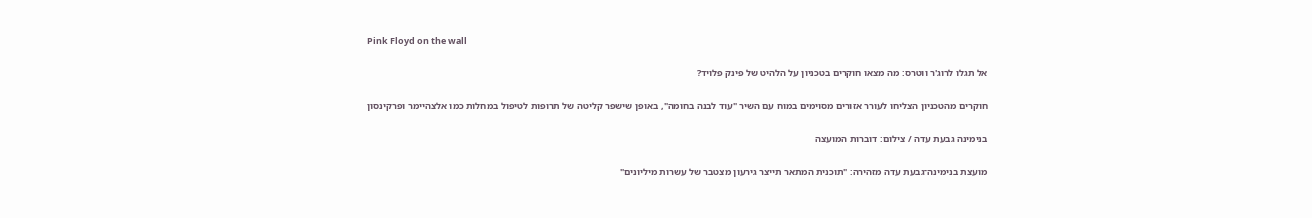Pink Floyd on the wall

אל תגלו לרוג'ר ווטרס: מה מצאו חוקרים בטכניון על הלהיט של פינק פלויד?

חוקרים מהטכניון הצליחו לעורר אזורים מסוימים במוח עם השיר "עוד לבנה בחומה", באופן שישפר קליטה של תרופות לטיפול במחלות כמו אלצהיימר ופרקינסון

בנימינה גבעת עדה / צילום: דוברות המועצה

מועצת בנימינה־גבעת עדה מזהירה: "תוכנית המתאר תייצר גירעון מצטבר של עשרות מיליונים"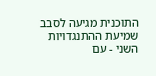התוכנית מגיעה לסבב שמיעת ההתנגדויות השני - עם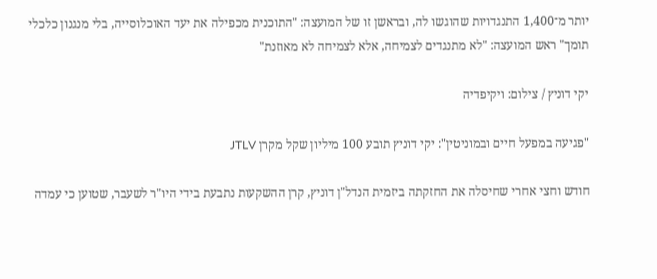יותר מ־1,400 התנגדויות שהוגשו לה, ובראשן זו של המועצה: "התוכנית מכפילה את יעד האוכלוסייה, בלי מנגנון כלכלי תומך" ראש המועצה: "לא מתנגדים לצמיחה, אלא לצמיחה לא מאוזנת"

יקי דוניץ / צילום: ויקיפדיה

"פגיעה במפעל חיים ובמוניטין": יקי דוניץ תובע 100 מיליון שקל מקרן JTLV

חודש וחצי אחרי שחיסלה את החזקתה ביזמית הנדל"ן דוניץ, קרן ההשקעות נתבעת בידי היו"ר לשעבר, שטוען כי עמדה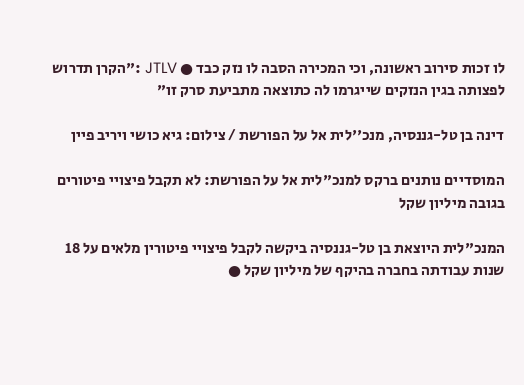לו זכות סירוב ראשונה, וכי המכירה הסבה לו נזק כבד ● JTLV :"הקרן תדרוש לפצותה בגין הנזקים שייגרמו לה כתוצאה מתביעת סרק זו"

דינה בן טל-גננסיה, מנכ''לית אל על הפורשת / צילום: גיא כושי ויריב פיין

המוסדיים נותנים ברקס למנכ"לית אל על הפורשת: לא תקבל פיצויי פיטורים בגובה מיליון שקל

המנכ"לית היוצאת בן טל-גננסיה ביקשה לקבל פיצויי פיטורין מלאים על 18 שנות עבודתה בחברה בהיקף של מיליון שקל ●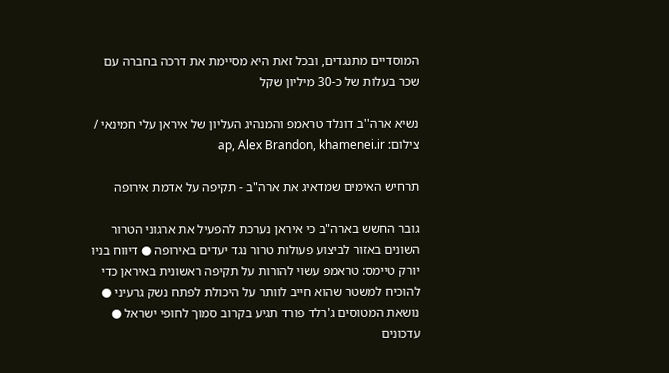המוסדיים מתנגדים, ובכל זאת היא מסיימת את דרכה בחברה עם שכר בעלות של כ-30 מיליון שקל

נשיא ארה''ב דונלד טראמפ והמנהיג העליון של איראן עלי חמינאי / צילום: ap, Alex Brandon, khamenei.ir

תרחיש האימים שמדאיג את ארה"ב - תקיפה על אדמת אירופה

גובר החשש בארה"ב כי איראן נערכת להפעיל את ארגוני הטרור השונים באזור לביצוע פעולות טרור נגד יעדים באירופה ● דיווח בניו יורק טיימס: טראמפ עשוי להורות על תקיפה ראשונית באיראן כדי להוכיח למשטר שהוא חייב לוותר על היכולת לפתח נשק גרעיני ● נושאת המטוסים ג'רלד פורד תגיע בקרוב סמוך לחופי ישראל ● עדכונים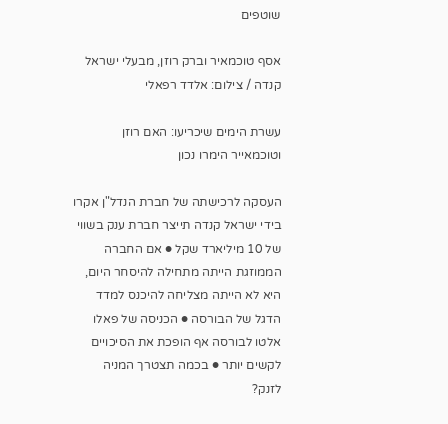שוטפים

אסף טוכמאיר וברק רוזן, מבעלי ישראל קנדה / צילום: אלדד רפאלי

עשרת הימים שיכריעו: האם רוזן וטוכמאייר הימרו נכון

העסקה לרכישתה של חברת הנדל"ן אקרו בידי ישראל קנדה תייצר חברת ענק בשווי של 10 מיליארד שקל ● אם החברה הממוזגת הייתה מתחילה להיסחר היום, היא לא הייתה מצליחה להיכנס למדד הדגל של הבורסה ● הכניסה של פאלו אלטו לבורסה אף הופכת את הסיכויים לקשים יותר ● בכמה תצטרך המניה לזנק?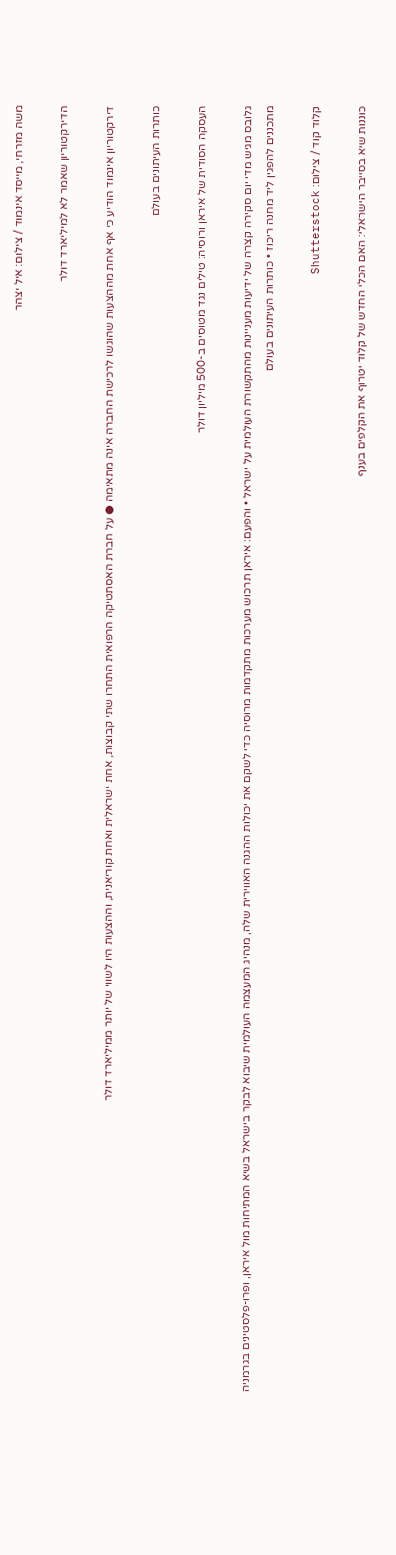משה מזרחי, מייסד אינמוד / צילום: איל יצהר

הדירקטוריון שאמר לא למיליארד דולר

דירקטוריון אינמוד הודיע כי אף אחת מההצעות שהוגשו לרכישת החברה אינה מתאימה ● על חברת האסתטיקה הרפואית התחרו שתי קבוצות, אחת ישראלית ואחת קוריאנית, וההצעות היו לשווי של יותר ממיליארד דולר

כותרות העיתונים בעולם

העסקה הסודית של איראן ורוסיה: טילים נגד מטוסים ב-500 מיליון דולר

גלובס מגיש מדי יום סקירה קצרה של ידיעות מעניינות מהתקשורת העולמית על ישראל • והפעם: איראן תרכוש מערכות מתקדמות מרוסיה כדי לשקם את יכולות ההגנה האווירית שלה, מנהיג המעצמה העולמית שיבוא לבקר בישראל בשיא המתיחות מול איראן, ופרו-פלסטינים בגרמניה מתכננים להפגין ליד מחנה ריכוז • כותרות העיתונים בעולם

קלוד קוד / צילום: Shutterstock

כוננות שיא בסייבר הישראלי: האם הכלי החדש של קלוד יטרוף את הקלפים בענף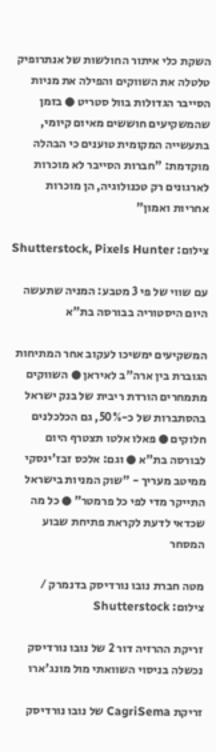השקת כלי איתור החולשות של אנתרופיק טלטלה את השווקים והפילה את מניות הסייבר הגדולות בוול סטריט ● בזמן שהמשקיעים חוששים מאיום קיומי, בתעשייה המקומית טוענים כי הבהלה מוקדמת: "חברות הסייבר לא מוכרות לארגונים רק טכנולוגיה, הן מוכרות אחריות ואמון"

צילום: Shutterstock, Pixels Hunter

עם שווי של פי 3 מטבע: המניה שתעשה היום היסטוריה בבורסה בת"א

המשקיעים ימשיכו לעקוב אחר המתיחות הגוברת בין ארה"ב לאיראן ● השווקים מתמחרים הורדת ריבית של בנק ישראל בהסתברות של כ-50%, גם הכלכלנים חלוקים ● פאלו אלטו תצטרף היום לבורסה בת"א ● וגם: אלכס זבז'ינסקי ממיטב מעריך - "שוק המניות בישראל התייקר מדי לפי כל פרמטר" ● כל מה שכדאי לדעת לקראת פתיחת שבוע המסחר

מטה חברת נובו נורדיסק בדנמרק / צילום: Shutterstock

זריקת ההרזיה דור 2 של נובו נורדיסק נכשלה בניסוי השוואתי מול מונג'ארו

זריקת CagriSema של נובו נורדיסק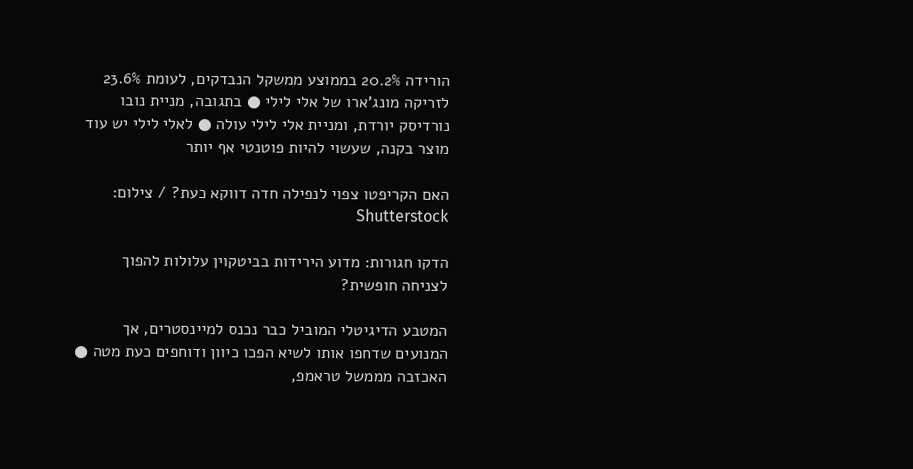הורידה 20.2% בממוצע ממשקל הנבדקים, לעומת 23.6% לזריקה מונג'ארו של אלי לילי ● בתגובה, מניית נובו נורדיסק יורדת, ומניית אלי לילי עולה ● לאלי לילי יש עוד מוצר בקנה, שעשוי להיות פוטנטי אף יותר

האם הקריפטו צפוי לנפילה חדה דווקא כעת? / צילום: Shutterstock

הדקו חגורות: מדוע הירידות בביטקוין עלולות להפוך לצניחה חופשית?

המטבע הדיגיטלי המוביל כבר נכנס למיינסטרים, אך המנועים שדחפו אותו לשיא הפכו כיוון ודוחפים כעת מטה ● האכזבה מממשל טראמפ,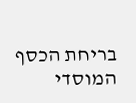בריחת הכסף המוסדי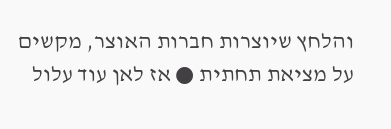והלחץ שיוצרות חברות האוצר, מקשים על מציאת תחתית ● אז לאן עוד עלול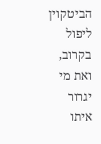הביטקוין ליפול בקרוב, ואת מי יגרור איתו